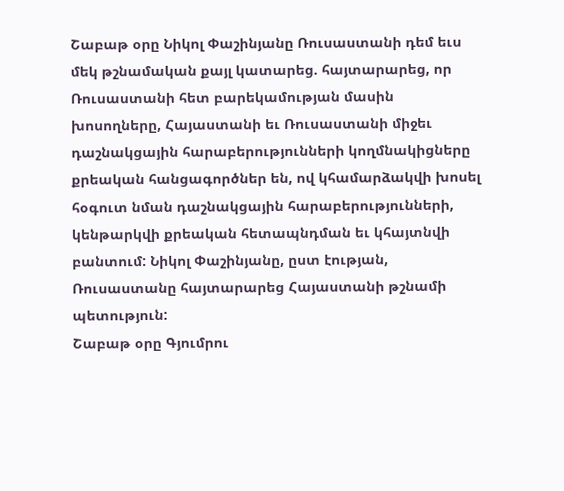Շաբաթ օրը Նիկոլ Փաշինյանը Ռուսաստանի դեմ եւս մեկ թշնամական քայլ կատարեց. հայտարարեց, որ Ռուսաստանի հետ բարեկամության մասին խոսողները, Հայաստանի եւ Ռուսաստանի միջեւ դաշնակցային հարաբերությունների կողմնակիցները քրեական հանցագործներ են, ով կհամարձակվի խոսել հօգուտ նման դաշնակցային հարաբերությունների, կենթարկվի քրեական հետապնդման եւ կհայտնվի բանտում: Նիկոլ Փաշինյանը, ըստ էության, Ռուսաստանը հայտարարեց Հայաստանի թշնամի պետություն:
Շաբաթ օրը Գյումրու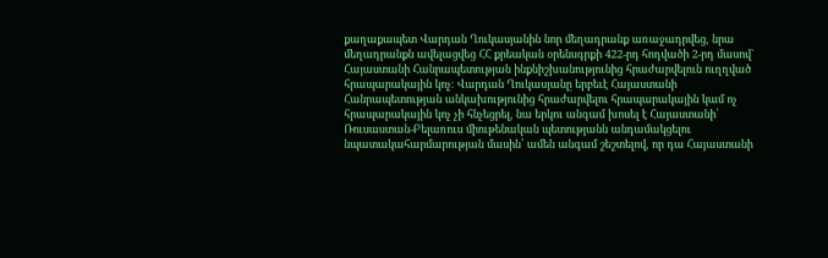քաղաքապետ Վարդան Ղուկասյանին նոր մեղադրանք առաջադրվեց, նրա մեղադրանքն ավելացվեց ՀՀ քրեական օրենսգրքի 422-րդ հոդվածի 2-րդ մասով` Հայաստանի Հանրապետության ինքնիշխանությունից հրաժարվելուն ուղղված հրապարակային կոչ։ Վարդան Ղուկասյանը երբեւէ Հայաստանի Հանրապետության անկախությունից հրաժարվելու հրապարակային կամ ոչ հրապարակային կոչ չի հնչեցրել, նա երկու անգամ խոսել է Հայաստանի՝ Ռուսաստան-Բելառուս միութենական պետությանն անդամակցելու նպատակահարմարության մասին՝ ամեն անգամ շեշտելով, որ դա Հայաստանի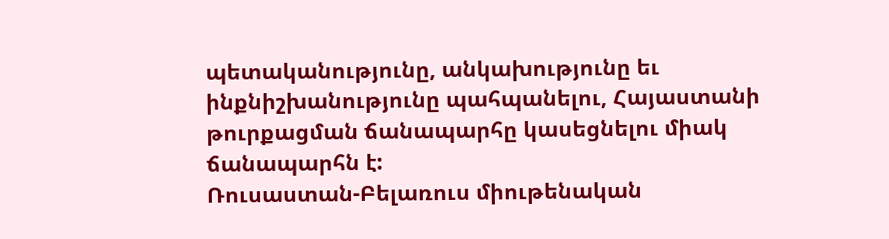պետականությունը, անկախությունը եւ ինքնիշխանությունը պահպանելու, Հայաստանի թուրքացման ճանապարհը կասեցնելու միակ ճանապարհն է:
Ռուսաստան-Բելառուս միութենական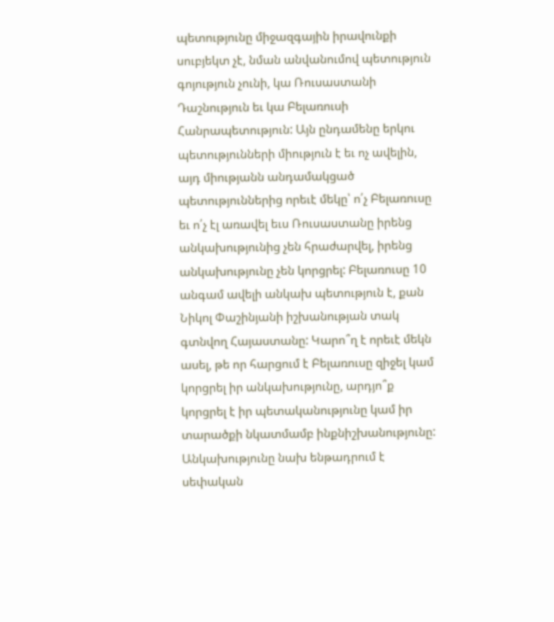պետությունը միջազգային իրավունքի սուբյեկտ չէ, նման անվանումով պետություն գոյություն չունի, կա Ռուսաստանի Դաշնություն եւ կա Բելառուսի Հանրապետություն: Այն ընդամենը երկու պետությունների միություն է եւ ոչ ավելին, այդ միությանն անդամակցած պետություններից որեւէ մեկը՝ ո՛չ Բելառուսը եւ ո՛չ էլ առավել եւս Ռուսաստանը իրենց անկախությունից չեն հրաժարվել, իրենց անկախությունը չեն կորցրել: Բելառուսը 10 անգամ ավելի անկախ պետություն է, քան Նիկոլ Փաշինյանի իշխանության տակ գտնվող Հայաստանը: Կարո՞ղ է որեւէ մեկն ասել, թե որ հարցում է Բելառուսը զիջել կամ կորցրել իր անկախությունը, արդյո՞ք կորցրել է իր պետականությունը կամ իր տարածքի նկատմամբ ինքնիշխանությունը:
Անկախությունը նախ ենթադրում է սեփական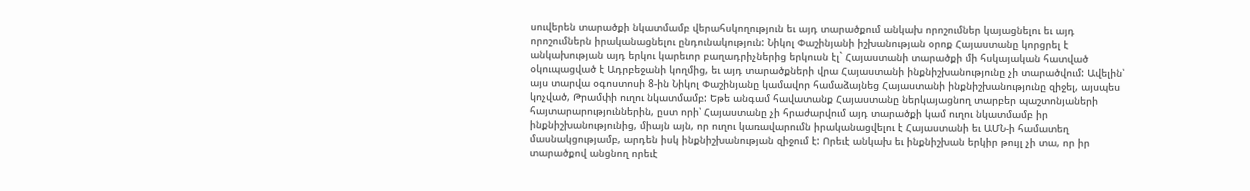սուվերեն տարածքի նկատմամբ վերահսկողություն եւ այդ տարածքում անկախ որոշումներ կայացնելու եւ այդ որոշումներն իրականացնելու ընդունակություն: Նիկոլ Փաշինյանի իշխանության օրոք Հայաստանը կորցրել է անկախության այդ երկու կարեւոր բաղադրիչներից երկուսն էլ` Հայաստանի տարածքի մի հսկայական հատված օկուպացված է Ադրբեջանի կողմից, եւ այդ տարածքների վրա Հայաստանի ինքնիշխանությունը չի տարածվում: Ավելին՝ այս տարվա օգոստոսի 8-ին Նիկոլ Փաշինյանը կամավոր համաձայնեց Հայաստանի ինքնիշխանությունը զիջել, այսպես կոչված, Թրամփի ուղու նկատմամբ: Եթե անգամ հավատանք Հայաստանը ներկայացնող տարբեր պաշտոնյաների հայտարարություններին, ըստ որի՝ Հայաստանը չի հրաժարվում այդ տարածքի կամ ուղու նկատմամբ իր ինքնիշխանությունից, միայն այն, որ ուղու կառավարումն իրականացվելու է Հայաստանի եւ ԱՄՆ-ի համատեղ մասնակցությամբ, արդեն իսկ ինքնիշխանության զիջում է: Որեւէ անկախ եւ ինքնիշխան երկիր թույլ չի տա, որ իր տարածքով անցնող որեւէ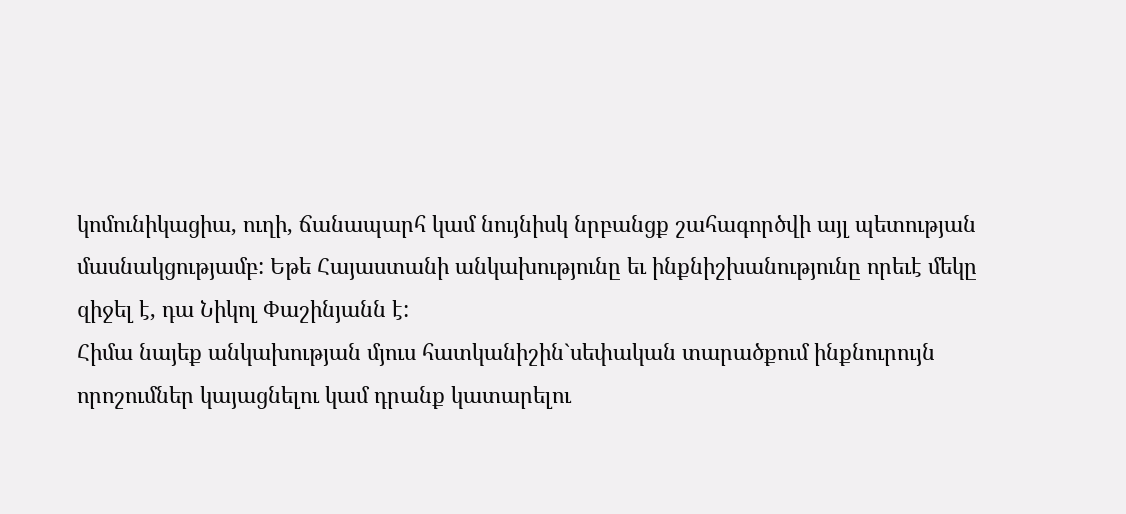կոմունիկացիա, ուղի, ճանապարհ կամ նույնիսկ նրբանցք շահագործվի այլ պետության մասնակցությամբ: Եթե Հայաստանի անկախությունը եւ ինքնիշխանությունը որեւէ մեկը զիջել է, դա Նիկոլ Փաշինյանն է:
Հիմա նայեք անկախության մյուս հատկանիշին`սեփական տարածքում ինքնուրույն որոշումներ կայացնելու կամ դրանք կատարելու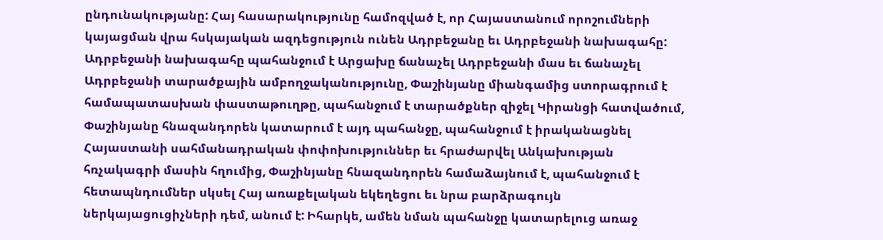ընդունակությանը: Հայ հասարակությունը համոզված է, որ Հայաստանում որոշումների կայացման վրա հսկայական ազդեցություն ունեն Ադրբեջանը եւ Ադրբեջանի նախագահը: Ադրբեջանի նախագահը պահանջում է Արցախը ճանաչել Ադրբեջանի մաս եւ ճանաչել Ադրբեջանի տարածքային ամբողջականությունը, Փաշինյանը միանգամից ստորագրում է համապատասխան փաստաթուղթը, պահանջում է տարածքներ զիջել Կիրանցի հատվածում, Փաշինյանը հնազանդորեն կատարում է այդ պահանջը, պահանջում է իրականացնել Հայաստանի սահմանադրական փոփոխություններ եւ հրաժարվել Անկախության հռչակագրի մասին հղումից, Փաշինյանը հնազանդորեն համաձայնում է, պահանջում է հետապնդումներ սկսել Հայ առաքելական եկեղեցու եւ նրա բարձրագույն ներկայացուցիչների դեմ, անում է: Իհարկե, ամեն նման պահանջը կատարելուց առաջ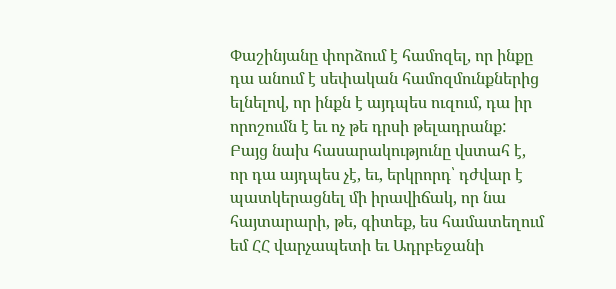Փաշինյանը փորձում է համոզել, որ ինքը դա անում է սեփական համոզմունքներից ելնելով, որ ինքն է այդպես ուզում, դա իր որոշումն է եւ ոչ թե դրսի թելադրանք: Բայց նախ հասարակությունը վստահ է, որ դա այդպես չէ, եւ, երկրորդ՝ դժվար է պատկերացնել մի իրավիճակ, որ նա հայտարարի, թե, գիտեք, ես համատեղում եմ ՀՀ վարչապետի եւ Ադրբեջանի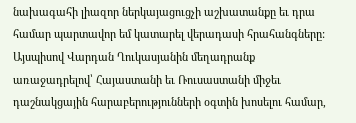նախագահի լիազոր ներկայացուցչի աշխատանքը եւ դրա համար պարտավոր եմ կատարել վերադասի հրահանգները:
Այսպիսով Վարդան Ղուկասյանին մեղադրանք առաջադրելով՝ Հայաստանի եւ Ռուսաստանի միջեւ դաշնակցային հարաբերությունների օգտին խոսելու համար,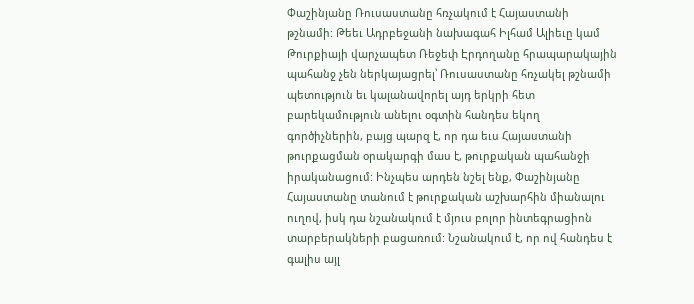Փաշինյանը Ռուսաստանը հռչակում է Հայաստանի թշնամի: Թեեւ Ադրբեջանի նախագահ Իլհամ Ալիեւը կամ Թուրքիայի վարչապետ Ռեջեփ Էրդողանը հրապարակային պահանջ չեն ներկայացրել՝ Ռուսաստանը հռչակել թշնամի պետություն եւ կալանավորել այդ երկրի հետ բարեկամություն անելու օգտին հանդես եկող գործիչներին, բայց պարզ է, որ դա եւս Հայաստանի թուրքացման օրակարգի մաս է, թուրքական պահանջի իրականացում: Ինչպես արդեն նշել ենք, Փաշինյանը Հայաստանը տանում է թուրքական աշխարհին միանալու ուղով, իսկ դա նշանակում է մյուս բոլոր ինտեգրացիոն տարբերակների բացառում: Նշանակում է, որ ով հանդես է գալիս այլ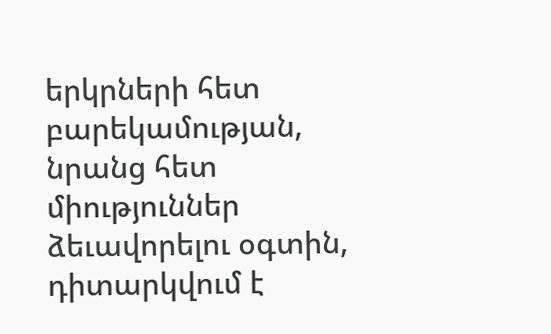երկրների հետ բարեկամության, նրանց հետ միություններ ձեւավորելու օգտին, դիտարկվում է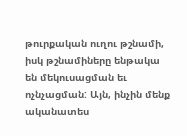թուրքական ուղու թշնամի, իսկ թշնամիները ենթակա են մեկուսացման եւ ոչնչացման: Այն, ինչին մենք ականատես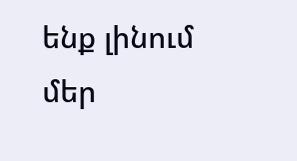ենք լինում մեր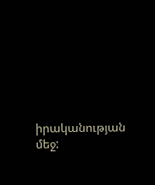իրականության մեջ: